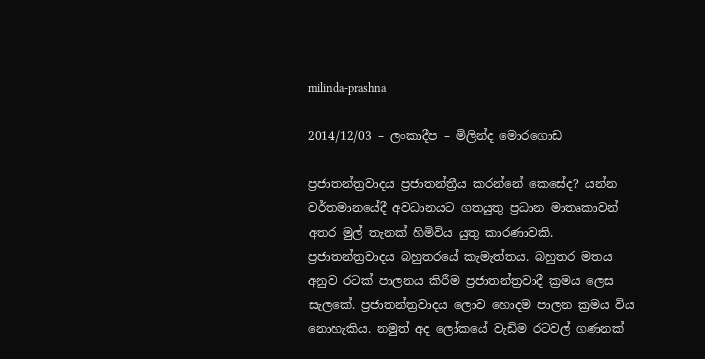milinda-prashna

2014/12/03 – ලංකාදීප – මිලින්ද මොරගොඩ

ප්‍රජාතන්ත්‍රවාදය ප්‍රජාතන්ත්‍රීය කරන්නේ කෙසේද? යන්න වර්තමානයේදී අවධානයට ගතයුතු ප්‍රධාන මාතෘකාවන් අතර මුල් තැනක් හිමිවිය යුතු කාරණාවකි. ප්‍රජාතන්ත්‍රවාදය බහුතරයේ කැමැත්තය. බහුතර මතය අනුව රටක් පාලනය කිරීම ප්‍රජාතන්ත්‍රවාදී ක්‍රමය ලෙස සැල‍‍කේ. ප්‍රජාතන්ත්‍රවාදය ලොව හොදම පාලන ක්‍රමය විය නොහැකිය. නමුත් අද ලෝකයේ වැඩිම රටවල් ගණනක්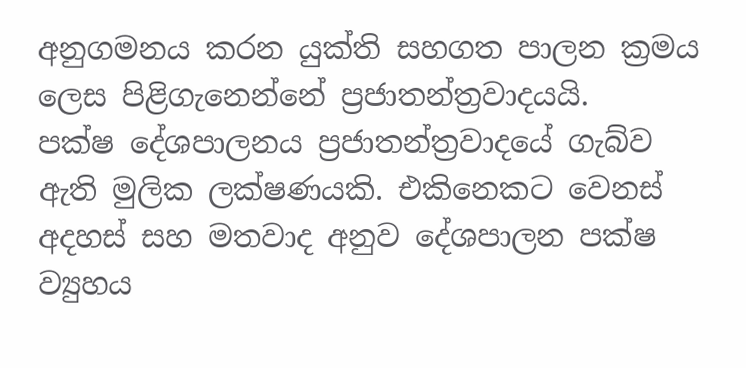අනුගමනය කරන යුක්ති සහගත පාලන ක්‍රමය ලෙස පිළිගැනෙන්නේ ප්‍රජාතන්ත්‍රවාදයයි.
පක්ෂ දේශපාලනය ප්‍රජාතන්ත්‍රවාදයේ ගැබ්ව ඇති මුලික ලක්ෂණයකි. එකිනෙකට වෙනස් අදහස් සහ මතවාද අනුව දේශපාලන පක්ෂ ව්‍යුහය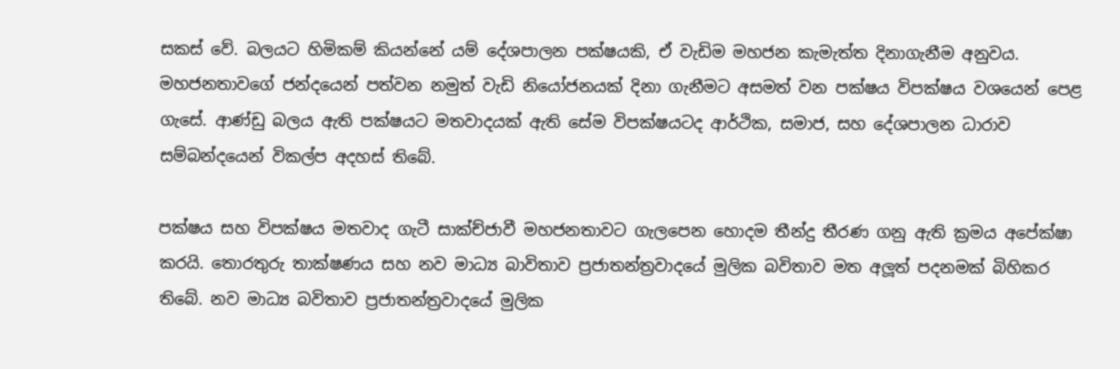සකස් වේ. බලයට හිමිකම් කියන්නේ යම් දේශපාලන පක්ෂයකි, ඒ වැඩිම මහජන කැමැත්ත දිනාගැනීම අනුවය. මහජනතාවගේ ජන්දයෙන් පත්වන නමුත් වැඩි නියෝජනයක් දිනා ගැනීමට අසමත් වන පක්ෂය විපක්ෂය වශයෙන් පෙළ ගැසේ. ආණ්ඩු බලය ඇති පක්ෂයට මතවාදයක් ඇති සේම විපක්ෂයටද ආර්ථික, සමාජ, සහ දේශපාලන ධාරාව සම්බන්දයෙන් විකල්ප අදහස් තිබේ.

පක්ෂය සහ විපක්ෂය මතවාද ගැටී සාක්ච්ජාවී මහජනතාවට ගැලපෙන හොදම තීන්දු තීරණ ගනු ඇති ක්‍රමය අපේක්ෂා කරයි. තොරතුරු තාක්ෂණය සහ නව මාධ්‍ය බාවිතාව ප්‍රජාතන්ත්‍රවාදයේ මුලික බවිතාව මත අලූත් පදනමක් බිහිකර තිබේ. නව මාධ්‍ය බවිතාව ප්‍රජාතන්ත්‍රවාදයේ මුලික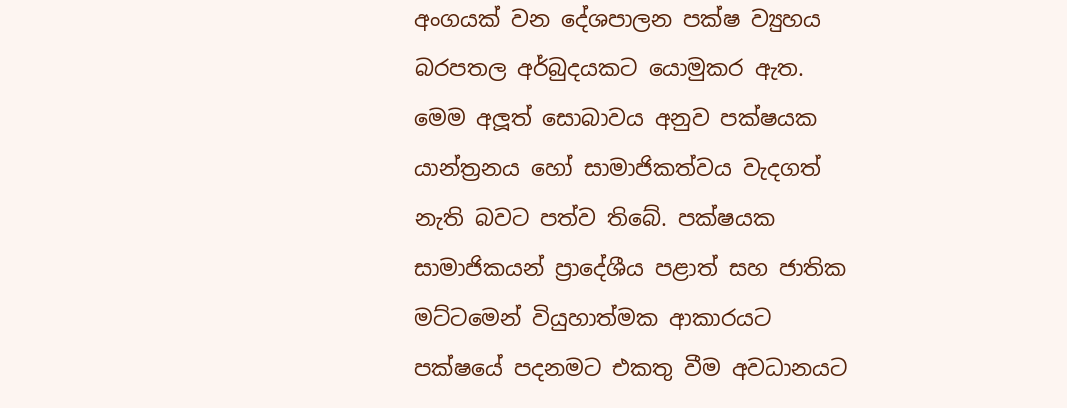අංගයක් වන දේශපාලන පක්ෂ ව්‍යුහය බරපතල අර්බුදයකට යොමුකර ඇත. මෙම අලූත් සොබාවය අනුව පක්ෂයක යාන්ත්‍රනය හෝ සාමාජිකත්වය වැදගත් නැති බවට පත්ව තිබේ. පක්ෂයක සාමාජිකයන් ප්‍රාදේශීය පළාත් සහ ජාතික මට්ටමෙන් වියුහාත්මක ආකාරයට පක්ෂයේ පදනමට එකතු වීම අවධානයට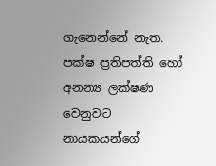ගැනෙන්නේ නැත. පක්ෂ ප්‍රතිපත්ති හෝ අනන්‍ය ලක්ෂණ වෙනුවට නායකයන්ගේ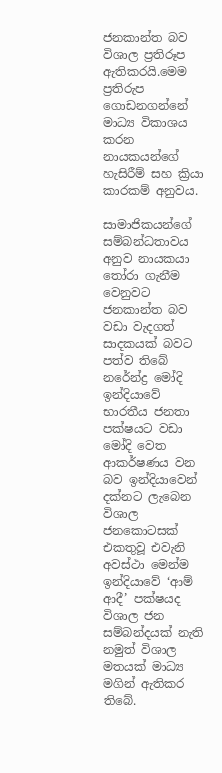ජනකාන්ත බව විශාල ප්‍රතිරූප ඇතිකරයි.මෙම ප්‍රතිරුප ගොඩනගන්නේ මාධ්‍ය විකාශය කරන නායකයන්ගේ හැසිරීම් සහ ක්‍රියා කාරකම් අනුවය.

සාමාජිකයන්ගේ සම්බන්ධතාවය අනුව නායකයා තෝරා ගැනීම වෙනුවට ජනකාන්ත බව වඩා වැදගත් සාදකයක් බවට පත්ව තිබේ නරේන්ද්‍ර මෝදි ඉන්දියාවේ භාරතීය ජනතා පක්ෂයට වඩා මෝදි වෙත ආකර්ෂණය වන බව ඉන්දියාවෙන් දක්නට ලැබෙන විශාල ජනකොටසක් එකතුවූ එවැනි අවස්ථා මෙන්ම ඉන්දියාවේ ‘ආම් ආදී’ පක්ෂයද විශාල ජන සම්බන්දයක් නැති නමුත් විශාල මතයක් මාධ්‍ය මගින් ඇතිකර තිබේ.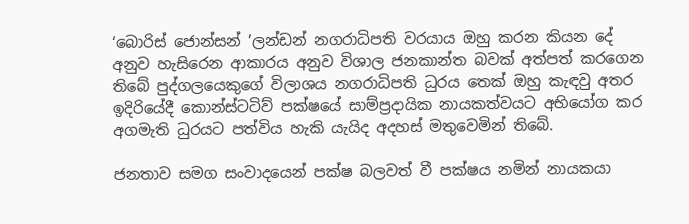‘බොරිස් ජොන්සන් ’ලන්ඩන් නගරාධිපති වරයාය ඔහු කරන කියන දේ අනුව හැසිරෙන ආකාරය අනුව විශාල ජනකාන්ත බවක් අත්පත් කරගෙන තිබේ පුද්ගලයෙකුගේ විලාශය නගරාධිපති ධුරය තෙක් ඔහු කැඳවු අතර ඉදිරියේදී කොන්ස්ටටිව් පක්ෂයේ සාම්ප්‍රදායික නායකත්වයට අභියෝග කර අගමැති ධුරයට පත්විය හැකි යැයිද අදහස් මතුවෙමින් තිබේ.

ජනතාව සමග සංවාදයෙන් පක්ෂ බලවත් වී පක්ෂය නමින් නායකයා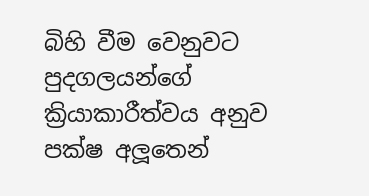බිහි වීම වෙනුවට පුදගලයන්ගේ ක්‍රියාකාරීත්වය අනුව පක්ෂ අලූතෙන්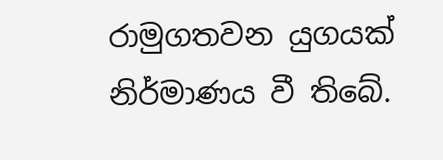රාමුගතවන යුගයක් නිර්මාණය වී තිබේ.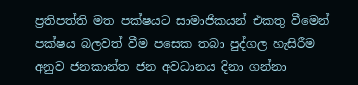ප්‍රතිපත්ති මත පක්ෂයට සාමාජිකයන් එකතු වීමෙන් පක්ෂය බලවත් වීම පසෙක තබා පුද්ගල හැසිරීම අනුව ජනකාන්ත ජන අවධානය දිනා ගන්නා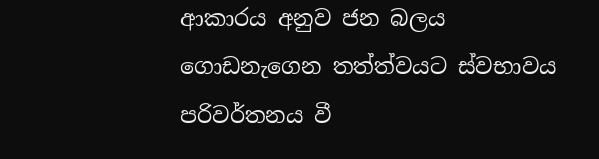ආකාරය අනුව ජන බලය ගොඩනැගෙන තත්ත්වයට ස්වභාවය පරිවර්තනය වී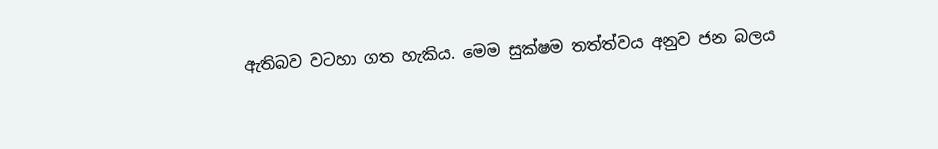ඇතිබව වටහා ගත හැකිය. මෙම සුක්ෂම තත්ත්වය අනුව ජන බලය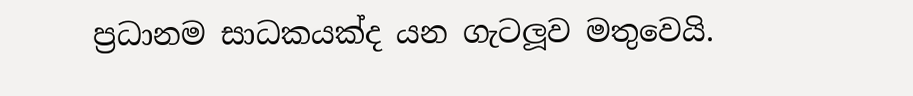ප්‍රධානම සාධකයක්ද යන ගැටලූව මතුවෙයි.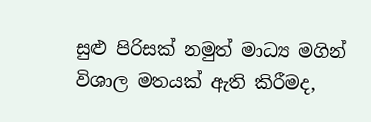සුළු පිරිසක් නමුත් මාධ්‍ය මගින් විශාල මතයක් ඇති කිරීමද,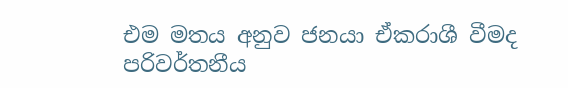එම මතය අනුව ජනයා ඒකරාශී වීමද පරිවර්තනීය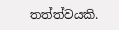තත්ත්වයකි.